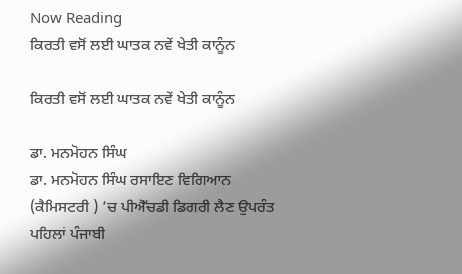Now Reading
ਕਿਰਤੀ ਵਸੋਂ ਲਈ ਘਾਤਕ ਨਵੇਂ ਖੇਤੀ ਕਾਨੂੰਨ

ਕਿਰਤੀ ਵਸੋਂ ਲਈ ਘਾਤਕ ਨਵੇਂ ਖੇਤੀ ਕਾਨੂੰਨ

ਡਾ. ਮਨਮੋਹਨ ਸਿੰਘ
ਡਾ. ਮਨਮੋਹਨ ਸਿੰਘ ਰਸਾਇਣ ਵਿਗਿਆਨ (ਕੈਮਿਸਟਰੀ ) ’ਚ ਪੀਐੱਚਡੀ ਡਿਗਰੀ ਲੈਣ ਉਪਰੰਤ ਪਹਿਲਾਂ ਪੰਜਾਬੀ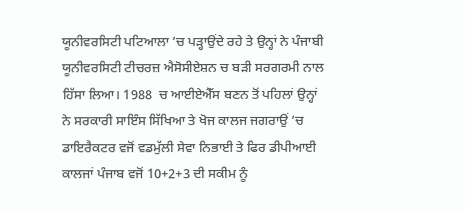ਯੂਨੀਵਰਸਿਟੀ ਪਟਿਆਲਾ ’ਚ ਪੜ੍ਹਾਉਂਦੇ ਰਹੇ ਤੇ ਉਨ੍ਹਾਂ ਨੇ ਪੰਜਾਬੀ ਯੂਨੀਵਰਸਿਟੀ ਟੀਚਰਜ਼ ਐਸੋਸੀਏਸ਼ਨ ਚ ਬੜੀ ਸਰਗਰਮੀ ਨਾਲ ਹਿੱਸਾ ਲਿਆ। 1988  ਚ ਆਈਏਐੱਸ ਬਣਨ ਤੋਂ ਪਹਿਲਾਂ ਉਨ੍ਹਾਂ ਨੇ ਸਰਕਾਰੀ ਸਾਇੰਸ ਸਿੱਖਿਆ ਤੇ ਖੋਜ ਕਾਲਜ ਜਗਰਾਉਂ ’ਚ ਡਾਇਰੈਕਟਰ ਵਜੋਂ ਵਡਮੁੱਲੀ ਸੇਵਾ ਨਿਭਾਈ ਤੇ ਫਿਰ ਡੀਪੀਆਈ ਕਾਲਜਾਂ ਪੰਜਾਬ ਵਜੋਂ 10+2+3 ਦੀ ਸਕੀਮ ਨੂੰ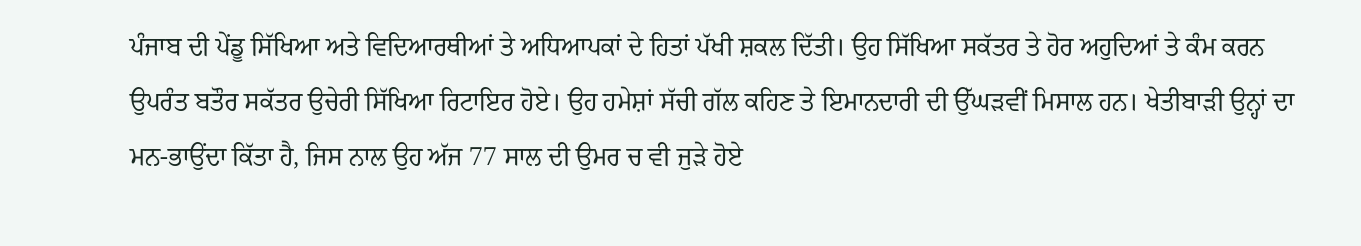ਪੰਜਾਬ ਦੀ ਪੇਂਡੂ ਸਿੱਖਿਆ ਅਤੇ ਵਿਦਿਆਰਥੀਆਂ ਤੇ ਅਧਿਆਪਕਾਂ ਦੇ ਹਿਤਾਂ ਪੱਖੀ ਸ਼ਕਲ ਦਿੱਤੀ। ਉਹ ਸਿੱਖਿਆ ਸਕੱਤਰ ਤੇ ਹੋਰ ਅਹੁਦਿਆਂ ਤੇ ਕੰਮ ਕਰਨ ਉਪਰੰਤ ਬਤੌਰ ਸਕੱਤਰ ਉਚੇਰੀ ਸਿੱਖਿਆ ਰਿਟਾਇਰ ਹੋਏ। ਉਹ ਹਮੇਸ਼ਾਂ ਸੱਚੀ ਗੱਲ ਕਹਿਣ ਤੇ ਇਮਾਨਦਾਰੀ ਦੀ ਉੱਘੜਵੀਂ ਮਿਸਾਲ ਹਨ। ਖੇਤੀਬਾੜੀ ਉਨ੍ਹਾਂ ਦਾ ਮਨ-ਭਾਉਂਦਾ ਕਿੱਤਾ ਹੈ, ਜਿਸ ਨਾਲ ਉਹ ਅੱਜ 77 ਸਾਲ ਦੀ ਉਮਰ ਚ ਵੀ ਜੁੜੇ ਹੋਏ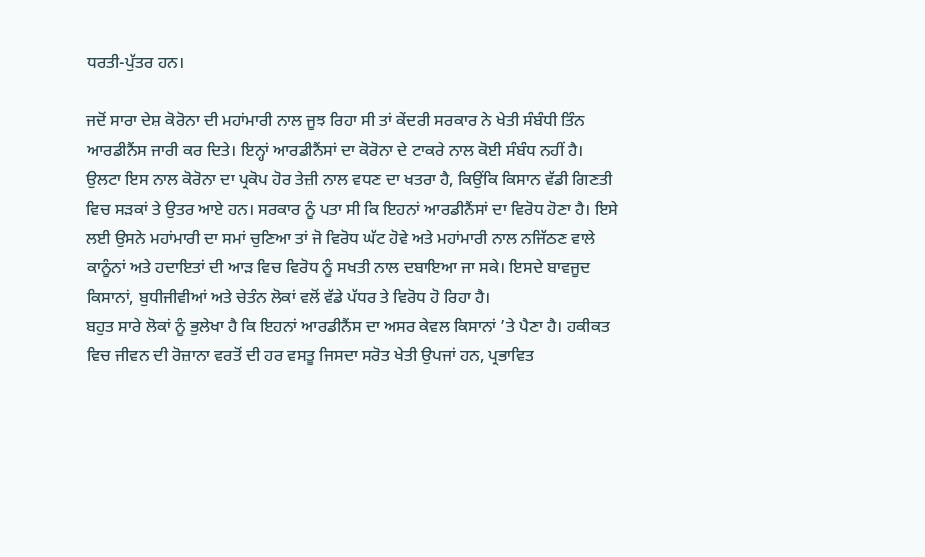ਧਰਤੀ-ਪੁੱਤਰ ਹਨ।

ਜਦੋਂ ਸਾਰਾ ਦੇਸ਼ ਕੋਰੋਨਾ ਦੀ ਮਹਾਂਮਾਰੀ ਨਾਲ ਜੂਝ ਰਿਹਾ ਸੀ ਤਾਂ ਕੇਂਦਰੀ ਸਰਕਾਰ ਨੇ ਖੇਤੀ ਸੰਬੰਧੀ ਤਿੰਨ ਆਰਡੀਨੈਂਸ ਜਾਰੀ ਕਰ ਦਿਤੇ। ਇਨ੍ਹਾਂ ਆਰਡੀਨੈਂਸਾਂ ਦਾ ਕੋਰੋਨਾ ਦੇ ਟਾਕਰੇ ਨਾਲ ਕੋਈ ਸੰਬੰਧ ਨਹੀਂ ਹੈ। ਉਲਟਾ ਇਸ ਨਾਲ ਕੋਰੋਨਾ ਦਾ ਪ੍ਰਕੋਪ ਹੋਰ ਤੇਜ਼ੀ ਨਾਲ ਵਧਣ ਦਾ ਖਤਰਾ ਹੈ, ਕਿਉਂਕਿ ਕਿਸਾਨ ਵੱਡੀ ਗਿਣਤੀ ਵਿਚ ਸੜਕਾਂ ਤੇ ਉਤਰ ਆਏ ਹਨ। ਸਰਕਾਰ ਨੂੰ ਪਤਾ ਸੀ ਕਿ ਇਹਨਾਂ ਆਰਡੀਨੈਂਸਾਂ ਦਾ ਵਿਰੋਧ ਹੋਣਾ ਹੈ। ਇਸੇ ਲਈ ਉਸਨੇ ਮਹਾਂਮਾਰੀ ਦਾ ਸਮਾਂ ਚੁਣਿਆ ਤਾਂ ਜੋ ਵਿਰੋਧ ਘੱਟ ਹੋਵੇ ਅਤੇ ਮਹਾਂਮਾਰੀ ਨਾਲ ਨਜਿੱਠਣ ਵਾਲੇ ਕਾਨੂੰਨਾਂ ਅਤੇ ਹਦਾਇਤਾਂ ਦੀ ਆੜ ਵਿਚ ਵਿਰੋਧ ਨੂੰ ਸਖਤੀ ਨਾਲ ਦਬਾਇਆ ਜਾ ਸਕੇ। ਇਸਦੇ ਬਾਵਜੂਦ ਕਿਸਾਨਾਂ, ਬੁਧੀਜੀਵੀਆਂ ਅਤੇ ਚੇਤੰਨ ਲੋਕਾਂ ਵਲੋਂ ਵੱਡੇ ਪੱਧਰ ਤੇ ਵਿਰੋਧ ਹੋ ਰਿਹਾ ਹੈ।
ਬਹੁਤ ਸਾਰੇ ਲੋਕਾਂ ਨੂੰ ਭੁਲੇਖਾ ਹੈ ਕਿ ਇਹਨਾਂ ਆਰਡੀਨੈਂਸ ਦਾ ਅਸਰ ਕੇਵਲ ਕਿਸਾਨਾਂ ’ਤੇ ਪੈਣਾ ਹੈ। ਹਕੀਕਤ ਵਿਚ ਜੀਵਨ ਦੀ ਰੋਜ਼ਾਨਾ ਵਰਤੋਂ ਦੀ ਹਰ ਵਸਤੂ ਜਿਸਦਾ ਸਰੋਤ ਖੇਤੀ ਉਪਜਾਂ ਹਨ, ਪ੍ਰਭਾਵਿਤ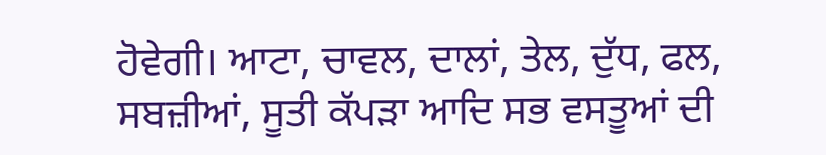ਹੋਵੇਗੀ। ਆਟਾ, ਚਾਵਲ, ਦਾਲਾਂ, ਤੇਲ, ਦੁੱਧ, ਫਲ, ਸਬਜ਼ੀਆਂ, ਸੂਤੀ ਕੱਪੜਾ ਆਦਿ ਸਭ ਵਸਤੂਆਂ ਦੀ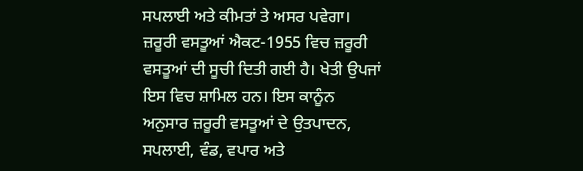ਸਪਲਾਈ ਅਤੇ ਕੀਮਤਾਂ ਤੇ ਅਸਰ ਪਵੇਗਾ।
ਜ਼ਰੂਰੀ ਵਸਤੂਆਂ ਐਕਟ-1955 ਵਿਚ ਜ਼ਰੂਰੀ ਵਸਤੂਆਂ ਦੀ ਸੂਚੀ ਦਿਤੀ ਗਈ ਹੈ। ਖੇਤੀ ਉਪਜਾਂ ਇਸ ਵਿਚ ਸ਼ਾਮਿਲ ਹਨ। ਇਸ ਕਾਨੂੰਨ ਅਨੁਸਾਰ ਜ਼ਰੂਰੀ ਵਸਤੂਆਂ ਦੇ ਉਤਪਾਦਨ, ਸਪਲਾਈ, ਵੰਡ, ਵਪਾਰ ਅਤੇ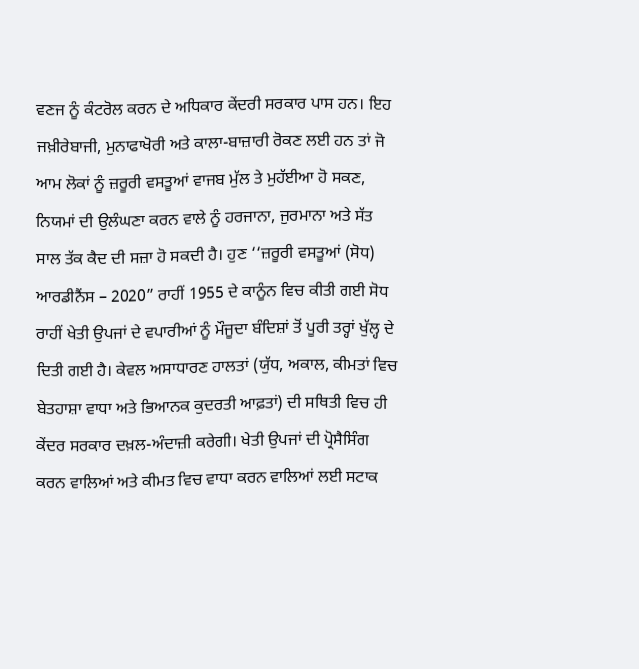ਵਣਜ ਨੂੰ ਕੰਟਰੋਲ ਕਰਨ ਦੇ ਅਧਿਕਾਰ ਕੇਂਦਰੀ ਸਰਕਾਰ ਪਾਸ ਹਨ। ਇਹ ਜਖ਼ੀਰੇਬਾਜੀ, ਮੁਨਾਫਾਖੋਰੀ ਅਤੇ ਕਾਲਾ-ਬਾਜ਼ਾਰੀ ਰੋਕਣ ਲਈ ਹਨ ਤਾਂ ਜੋ ਆਮ ਲੋਕਾਂ ਨੂੰ ਜ਼ਰੂਰੀ ਵਸਤੂਆਂ ਵਾਜਬ ਮੁੱਲ ਤੇ ਮੁਹੱਈਆ ਹੋ ਸਕਣ, ਨਿਯਮਾਂ ਦੀ ਉਲੰਘਣਾ ਕਰਨ ਵਾਲੇ ਨੂੰ ਹਰਜਾਨਾ, ਜੁਰਮਾਨਾ ਅਤੇ ਸੱਤ ਸਾਲ ਤੱਕ ਕੈਦ ਦੀ ਸਜ਼ਾ ਹੋ ਸਕਦੀ ਹੈ। ਹੁਣ ‘‘ਜ਼ਰੂਰੀ ਵਸਤੂਆਂ (ਸੋਧ) ਆਰਡੀਨੈਂਸ – 2020” ਰਾਹੀਂ 1955 ਦੇ ਕਾਨੂੰਨ ਵਿਚ ਕੀਤੀ ਗਈ ਸੋਧ ਰਾਹੀਂ ਖੇਤੀ ਉਪਜਾਂ ਦੇ ਵਪਾਰੀਆਂ ਨੂੰ ਮੌਜੂਦਾ ਬੰਦਿਸ਼ਾਂ ਤੋਂ ਪੂਰੀ ਤਰ੍ਹਾਂ ਖੁੱਲ੍ਹ ਦੇ ਦਿਤੀ ਗਈ ਹੈ। ਕੇਵਲ ਅਸਾਧਾਰਣ ਹਾਲਤਾਂ (ਯੁੱਧ, ਅਕਾਲ, ਕੀਮਤਾਂ ਵਿਚ ਬੇਤਹਾਸ਼ਾ ਵਾਧਾ ਅਤੇ ਭਿਆਨਕ ਕੁਦਰਤੀ ਆਫ਼ਤਾਂ) ਦੀ ਸਥਿਤੀ ਵਿਚ ਹੀ ਕੇਂਦਰ ਸਰਕਾਰ ਦਖ਼ਲ-ਅੰਦਾਜ਼ੀ ਕਰੇਗੀ। ਖੇਤੀ ਉਪਜਾਂ ਦੀ ਪ੍ਰੋਸੈਸਿੰਗ ਕਰਨ ਵਾਲਿਆਂ ਅਤੇ ਕੀਮਤ ਵਿਚ ਵਾਧਾ ਕਰਨ ਵਾਲਿਆਂ ਲਈ ਸਟਾਕ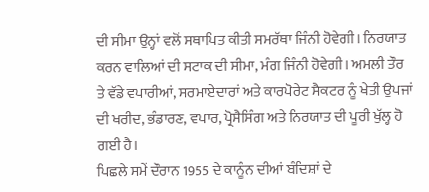ਦੀ ਸੀਮਾ ਉਨ੍ਹਾਂ ਵਲੋਂ ਸਥਾਪਿਤ ਕੀਤੀ ਸਮਰੱਥਾ ਜਿੰਨੀ ਹੋਵੇਗੀ। ਨਿਰਯਾਤ ਕਰਨ ਵਾਲਿਆਂ ਦੀ ਸਟਾਕ ਦੀ ਸੀਮਾ, ਮੰਗ ਜਿੰਨੀ ਹੋਵੇਗੀ। ਅਮਲੀ ਤੌਰ ਤੇ ਵੱਡੇ ਵਪਾਰੀਆਂ, ਸਰਮਾਏਦਾਰਾਂ ਅਤੇ ਕਾਰਪੋਰੇਟ ਸੈਕਟਰ ਨੂੰ ਖੇਤੀ ਉਪਜਾਂ ਦੀ ਖਰੀਦ, ਭੰਡਾਰਣ, ਵਪਾਰ, ਪ੍ਰੋਸੈਸਿੰਗ ਅਤੇ ਨਿਰਯਾਤ ਦੀ ਪੂਰੀ ਖੁੱਲ੍ਹ ਹੋ ਗਈ ਹੈ।
ਪਿਛਲੇ ਸਮੇਂ ਦੌਰਾਨ 1955 ਦੇ ਕਾਨੂੰਨ ਦੀਆਂ ਬੰਦਿਸ਼ਾਂ ਦੇ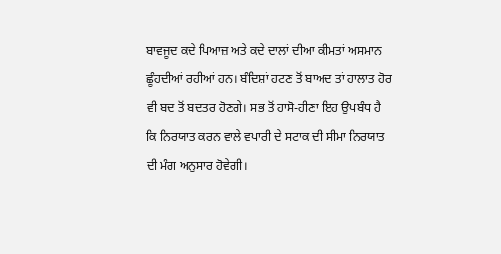ਬਾਵਜੂਦ ਕਦੇ ਪਿਆਜ਼ ਅਤੇ ਕਦੇ ਦਾਲਾਂ ਦੀਆ ਕੀਮਤਾਂ ਅਸਮਾਨ ਛੂੰਹਦੀਆਂ ਰਹੀਆਂ ਹਨ। ਬੰਦਿਸ਼ਾਂ ਹਟਣ ਤੋਂ ਬਾਅਦ ਤਾਂ ਹਾਲਾਤ ਹੋਰ ਵੀ ਬਦ ਤੋਂ ਬਦਤਰ ਹੋਣਗੇ। ਸਭ ਤੋਂ ਹਾਸੋ-ਹੀਣਾ ਇਹ ਉਪਬੰਧ ਹੈ ਕਿ ਨਿਰਯਾਤ ਕਰਨ ਵਾਲੇ ਵਪਾਰੀ ਦੇ ਸਟਾਕ ਦੀ ਸੀਮਾ ਨਿਰਯਾਤ ਦੀ ਮੰਗ ਅਨੁਸਾਰ ਹੋਵੇਗੀ।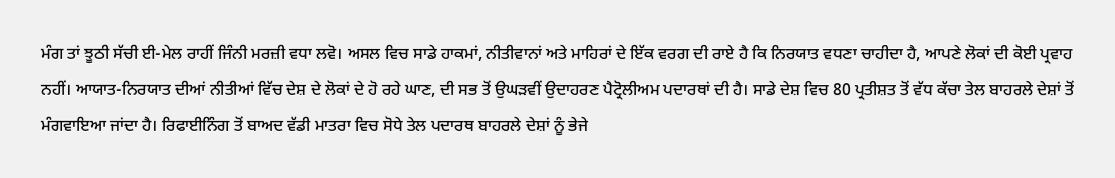ਮੰਗ ਤਾਂ ਝੂਠੀ ਸੱਚੀ ਈ-ਮੇਲ ਰਾਹੀਂ ਜਿੰਨੀ ਮਰਜ਼ੀ ਵਧਾ ਲਵੋ। ਅਸਲ ਵਿਚ ਸਾਡੇ ਹਾਕਮਾਂ, ਨੀਤੀਵਾਨਾਂ ਅਤੇ ਮਾਹਿਰਾਂ ਦੇ ਇੱਕ ਵਰਗ ਦੀ ਰਾਏ ਹੈ ਕਿ ਨਿਰਯਾਤ ਵਧਣਾ ਚਾਹੀਦਾ ਹੈ, ਆਪਣੇ ਲੋਕਾਂ ਦੀ ਕੋਈ ਪ੍ਰਵਾਹ ਨਹੀਂ। ਆਯਾਤ-ਨਿਰਯਾਤ ਦੀਆਂ ਨੀਤੀਆਂ ਵਿੱਚ ਦੇਸ਼ ਦੇ ਲੋਕਾਂ ਦੇ ਹੋ ਰਹੇ ਘਾਣ, ਦੀ ਸਭ ਤੋਂ ਉਘੜਵੀਂ ਉਦਾਹਰਣ ਪੈਟ੍ਰੋਲੀਅਮ ਪਦਾਰਥਾਂ ਦੀ ਹੈ। ਸਾਡੇ ਦੇਸ਼ ਵਿਚ 80 ਪ੍ਰਤੀਸ਼ਤ ਤੋਂ ਵੱਧ ਕੱਚਾ ਤੇਲ ਬਾਹਰਲੇ ਦੇਸ਼ਾਂ ਤੋਂ ਮੰਗਵਾਇਆ ਜਾਂਦਾ ਹੈ। ਰਿਫਾਈਨਿੰਗ ਤੋਂ ਬਾਅਦ ਵੱਡੀ ਮਾਤਰਾ ਵਿਚ ਸੋਧੇ ਤੇਲ ਪਦਾਰਥ ਬਾਹਰਲੇ ਦੇਸ਼ਾਂ ਨੂੰ ਭੇਜੇ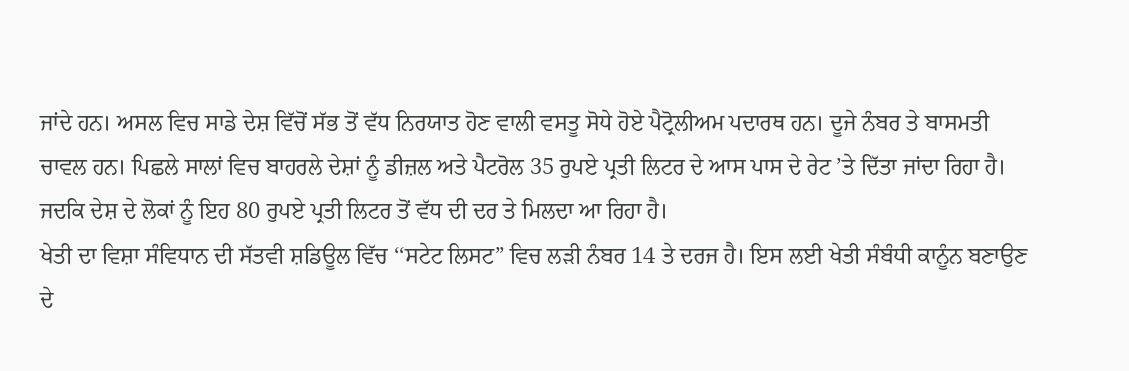ਜਾਂਦੇ ਹਨ। ਅਸਲ ਵਿਚ ਸਾਡੇ ਦੇਸ਼ ਵਿੱਚੋਂ ਸੱਭ ਤੋਂ ਵੱਧ ਨਿਰਯਾਤ ਹੋਣ ਵਾਲੀ ਵਸਤੂ ਸੋਧੇ ਹੋਏ ਪੈਟ੍ਰੋਲੀਅਮ ਪਦਾਰਥ ਹਨ। ਦੂਜੇ ਨੰਬਰ ਤੇ ਬਾਸਮਤੀ ਚਾਵਲ ਹਨ। ਪਿਛਲੇ ਸਾਲਾਂ ਵਿਚ ਬਾਹਰਲੇ ਦੇਸ਼ਾਂ ਨੂੰ ਡੀਜ਼ਲ ਅਤੇ ਪੈਟਰੋਲ 35 ਰੁਪਏ ਪ੍ਰਤੀ ਲਿਟਰ ਦੇ ਆਸ ਪਾਸ ਦੇ ਰੇਟ ’ਤੇ ਦਿੱਤਾ ਜਾਂਦਾ ਰਿਹਾ ਹੈ। ਜਦਕਿ ਦੇਸ਼ ਦੇ ਲੋਕਾਂ ਨੂੰ ਇਹ 80 ਰੁਪਏ ਪ੍ਰਤੀ ਲਿਟਰ ਤੋਂ ਵੱਧ ਦੀ ਦਰ ਤੇ ਮਿਲਦਾ ਆ ਰਿਹਾ ਹੈ।
ਖੇਤੀ ਦਾ ਵਿਸ਼ਾ ਸੰਵਿਧਾਨ ਦੀ ਸੱਤਵੀ ਸ਼ਡਿਊਲ ਵਿੱਚ ‘‘ਸਟੇਟ ਲਿਸਟ” ਵਿਚ ਲੜੀ ਨੰਬਰ 14 ਤੇ ਦਰਜ ਹੈ। ਇਸ ਲਈ ਖੇਤੀ ਸੰਬੰਧੀ ਕਾਨੂੰਨ ਬਣਾਉਣ ਦੇ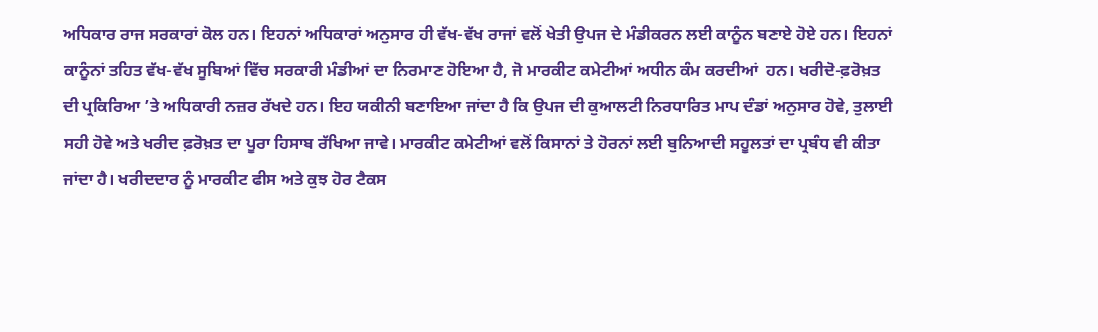ਅਧਿਕਾਰ ਰਾਜ ਸਰਕਾਰਾਂ ਕੋਲ ਹਨ। ਇਹਨਾਂ ਅਧਿਕਾਰਾਂ ਅਨੁਸਾਰ ਹੀ ਵੱਖ-ਵੱਖ ਰਾਜਾਂ ਵਲੋਂ ਖੇਤੀ ਉਪਜ ਦੇ ਮੰਡੀਕਰਨ ਲਈ ਕਾਨੂੰਨ ਬਣਾਏ ਹੋਏ ਹਨ। ਇਹਨਾਂ ਕਾਨੂੰਨਾਂ ਤਹਿਤ ਵੱਖ-ਵੱਖ ਸੂਬਿਆਂ ਵਿੱਚ ਸਰਕਾਰੀ ਮੰਡੀਆਂ ਦਾ ਨਿਰਮਾਣ ਹੋਇਆ ਹੈ, ਜੋ ਮਾਰਕੀਟ ਕਮੇਟੀਆਂ ਅਧੀਨ ਕੰਮ ਕਰਦੀਆਂ  ਹਨ। ਖਰੀਦੋ-ਫ਼ਰੋਖ਼ਤ ਦੀ ਪ੍ਰਕਿਰਿਆ ’ਤੇ ਅਧਿਕਾਰੀ ਨਜ਼ਰ ਰੱਖਦੇ ਹਨ। ਇਹ ਯਕੀਨੀ ਬਣਾਇਆ ਜਾਂਦਾ ਹੈ ਕਿ ਉਪਜ ਦੀ ਕੁਆਲਟੀ ਨਿਰਧਾਰਿਤ ਮਾਪ ਦੰਡਾਂ ਅਨੁਸਾਰ ਹੋਵੇ, ਤੁਲਾਈ ਸਹੀ ਹੋਵੇ ਅਤੇ ਖਰੀਦ ਫ਼ਰੋਖ਼ਤ ਦਾ ਪੂਰਾ ਹਿਸਾਬ ਰੱਖਿਆ ਜਾਵੇ। ਮਾਰਕੀਟ ਕਮੇਟੀਆਂ ਵਲੋਂ ਕਿਸਾਨਾਂ ਤੇ ਹੋਰਨਾਂ ਲਈ ਬੁਨਿਆਦੀ ਸਹੂਲਤਾਂ ਦਾ ਪ੍ਰਬੰਧ ਵੀ ਕੀਤਾ ਜਾਂਦਾ ਹੈ। ਖਰੀਦਦਾਰ ਨੂੰ ਮਾਰਕੀਟ ਫੀਸ ਅਤੇ ਕੁਝ ਹੋਰ ਟੈਕਸ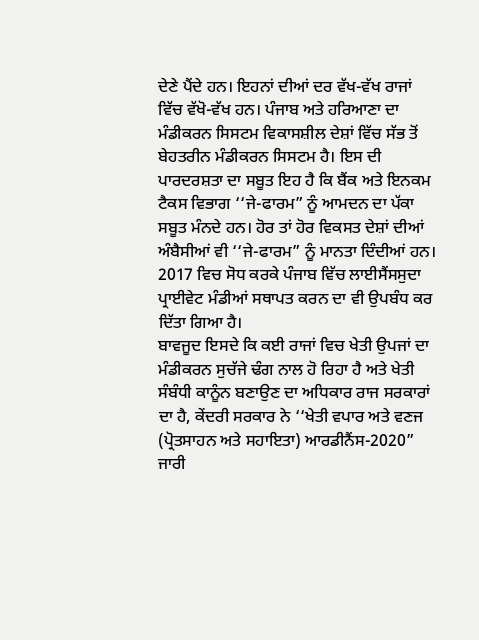ਦੇਣੇ ਪੈਂਦੇ ਹਨ। ਇਹਨਾਂ ਦੀਆਂ ਦਰ ਵੱਖ-ਵੱਖ ਰਾਜਾਂ ਵਿੱਚ ਵੱਖੋ-ਵੱਖ ਹਨ। ਪੰਜਾਬ ਅਤੇ ਹਰਿਆਣਾ ਦਾ ਮੰਡੀਕਰਨ ਸਿਸਟਮ ਵਿਕਾਸਸ਼ੀਲ ਦੇਸ਼ਾਂ ਵਿੱਚ ਸੱਭ ਤੋਂ ਬੇਹਤਰੀਨ ਮੰਡੀਕਰਨ ਸਿਸਟਮ ਹੈ। ਇਸ ਦੀ ਪਾਰਦਰਸ਼ਤਾ ਦਾ ਸਬੂਤ ਇਹ ਹੈ ਕਿ ਬੈਂਕ ਅਤੇ ਇਨਕਮ ਟੈਕਸ ਵਿਭਾਗ ‘‘ਜੇ-ਫਾਰਮ” ਨੂੰ ਆਮਦਨ ਦਾ ਪੱਕਾ ਸਬੂਤ ਮੰਨਦੇ ਹਨ। ਹੋਰ ਤਾਂ ਹੋਰ ਵਿਕਸਤ ਦੇਸ਼ਾਂ ਦੀਆਂ ਅੰਬੈਸੀਆਂ ਵੀ ‘‘ਜੇ-ਫਾਰਮ” ਨੂੰ ਮਾਨਤਾ ਦਿੰਦੀਆਂ ਹਨ। 2017 ਵਿਚ ਸੋਧ ਕਰਕੇ ਪੰਜਾਬ ਵਿੱਚ ਲਾਈਸੈਂਸਸੁਦਾ ਪ੍ਰਾਈਵੇਟ ਮੰਡੀਆਂ ਸਥਾਪਤ ਕਰਨ ਦਾ ਵੀ ਉਪਬੰਧ ਕਰ ਦਿੱਤਾ ਗਿਆ ਹੈ।
ਬਾਵਜੂਦ ਇਸਦੇ ਕਿ ਕਈ ਰਾਜਾਂ ਵਿਚ ਖੇਤੀ ਉਪਜਾਂ ਦਾ ਮੰਡੀਕਰਨ ਸੁਚੱਜੇ ਢੰਗ ਨਾਲ ਹੋ ਰਿਹਾ ਹੈ ਅਤੇ ਖੇਤੀ ਸੰਬੰਧੀ ਕਾਨੂੰਨ ਬਣਾਉਣ ਦਾ ਅਧਿਕਾਰ ਰਾਜ ਸਰਕਾਰਾਂ ਦਾ ਹੈ, ਕੇਂਦਰੀ ਸਰਕਾਰ ਨੇ ‘‘ਖੇਤੀ ਵਪਾਰ ਅਤੇ ਵਣਜ (ਪ੍ਰੋਤਸਾਹਨ ਅਤੇ ਸਹਾਇਤਾ) ਆਰਡੀਨੈਂਸ-2020” ਜਾਰੀ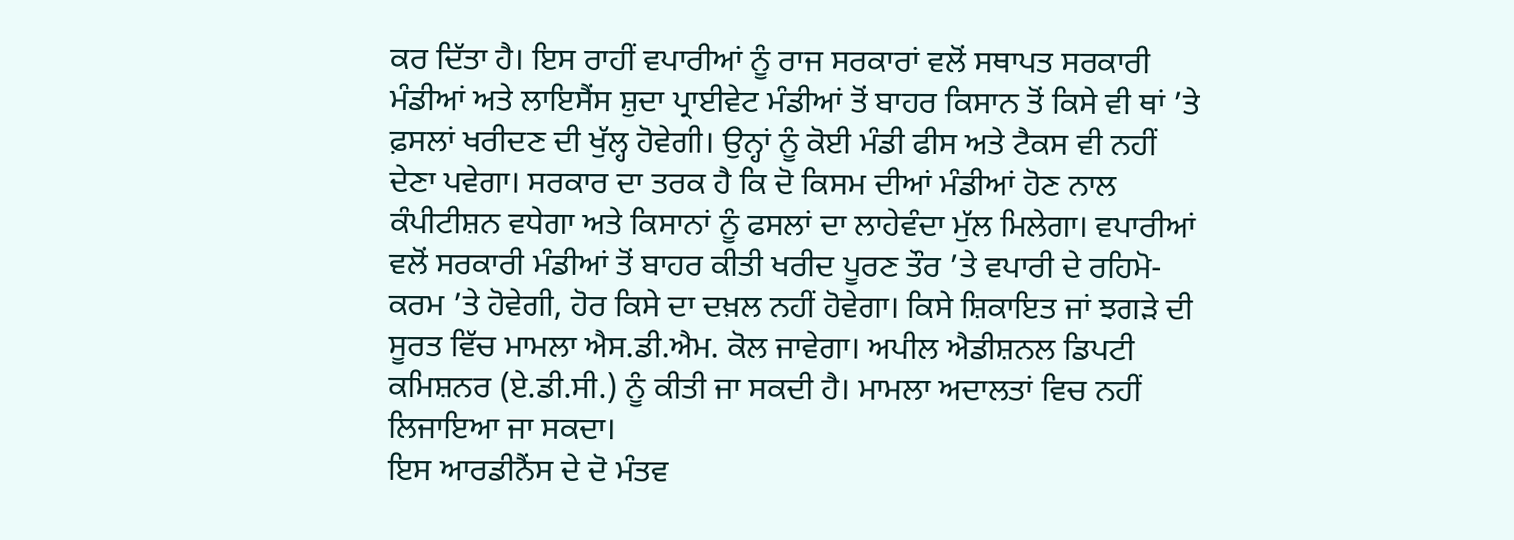ਕਰ ਦਿੱਤਾ ਹੈ। ਇਸ ਰਾਹੀਂ ਵਪਾਰੀਆਂ ਨੂੰ ਰਾਜ ਸਰਕਾਰਾਂ ਵਲੋਂ ਸਥਾਪਤ ਸਰਕਾਰੀ ਮੰਡੀਆਂ ਅਤੇ ਲਾਇਸੈਂਸ ਸ਼ੁਦਾ ਪ੍ਰਾਈਵੇਟ ਮੰਡੀਆਂ ਤੋਂ ਬਾਹਰ ਕਿਸਾਨ ਤੋਂ ਕਿਸੇ ਵੀ ਥਾਂ ’ਤੇ ਫ਼ਸਲਾਂ ਖਰੀਦਣ ਦੀ ਖੁੱਲ੍ਹ ਹੋਵੇਗੀ। ਉਨ੍ਹਾਂ ਨੂੰ ਕੋਈ ਮੰਡੀ ਫੀਸ ਅਤੇ ਟੈਕਸ ਵੀ ਨਹੀਂ ਦੇਣਾ ਪਵੇਗਾ। ਸਰਕਾਰ ਦਾ ਤਰਕ ਹੈ ਕਿ ਦੋ ਕਿਸਮ ਦੀਆਂ ਮੰਡੀਆਂ ਹੋਣ ਨਾਲ ਕੰਪੀਟੀਸ਼ਨ ਵਧੇਗਾ ਅਤੇ ਕਿਸਾਨਾਂ ਨੂੰ ਫਸਲਾਂ ਦਾ ਲਾਹੇਵੰਦਾ ਮੁੱਲ ਮਿਲੇਗਾ। ਵਪਾਰੀਆਂ ਵਲੋਂ ਸਰਕਾਰੀ ਮੰਡੀਆਂ ਤੋਂ ਬਾਹਰ ਕੀਤੀ ਖਰੀਦ ਪੂਰਣ ਤੌਰ ’ਤੇ ਵਪਾਰੀ ਦੇ ਰਹਿਮੋ-ਕਰਮ ’ਤੇ ਹੋਵੇਗੀ, ਹੋਰ ਕਿਸੇ ਦਾ ਦਖ਼ਲ ਨਹੀਂ ਹੋਵੇਗਾ। ਕਿਸੇ ਸ਼ਿਕਾਇਤ ਜਾਂ ਝਗੜੇ ਦੀ ਸੂਰਤ ਵਿੱਚ ਮਾਮਲਾ ਐਸ.ਡੀ.ਐਮ. ਕੋਲ ਜਾਵੇਗਾ। ਅਪੀਲ ਐਡੀਸ਼ਨਲ ਡਿਪਟੀ ਕਮਿਸ਼ਨਰ (ਏ.ਡੀ.ਸੀ.) ਨੂੰ ਕੀਤੀ ਜਾ ਸਕਦੀ ਹੈ। ਮਾਮਲਾ ਅਦਾਲਤਾਂ ਵਿਚ ਨਹੀਂ ਲਿਜਾਇਆ ਜਾ ਸਕਦਾ।
ਇਸ ਆਰਡੀਨੈਂਸ ਦੇ ਦੋ ਮੰਤਵ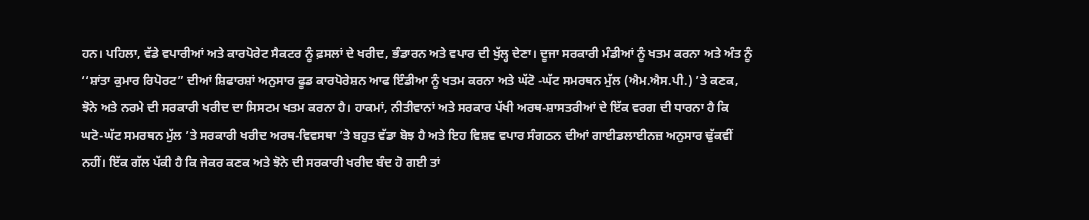ਹਨ। ਪਹਿਲਾ, ਵੱਡੇ ਵਪਾਰੀਆਂ ਅਤੇ ਕਾਰਪੋਰੇਟ ਸੈਕਟਰ ਨੂੰ ਫ਼ਸਲਾਂ ਦੇ ਖਰੀਦ, ਭੰਡਾਰਨ ਅਤੇ ਵਪਾਰ ਦੀ ਖੁੱਲ੍ਹ ਦੇਣਾ। ਦੂਜਾ ਸਰਕਾਰੀ ਮੰਡੀਆਂ ਨੂੰ ਖਤਮ ਕਰਨਾ ਅਤੇ ਅੰਤ ਨੂੰ ‘‘ਸ਼ਾਂਤਾ ਕੁਮਾਰ ਰਿਪੋਰਟ” ਦੀਆਂ ਸ਼ਿਫਾਰਸ਼ਾਂ ਅਨੁਸਾਰ ਫੂਡ ਕਾਰਪੋਰੇਸ਼ਨ ਆਫ ਇੰਡੀਆ ਨੂੰ ਖਤਮ ਕਰਨਾ ਅਤੇ ਘੱਟੋ -ਘੱਟ ਸਮਰਥਨ ਮੁੱਲ (ਐਮ.ਐਸ.ਪੀ.) ’ਤੇ ਕਣਕ, ਝੋਨੇ ਅਤੇ ਨਰਮੇ ਦੀ ਸਰਕਾਰੀ ਖਰੀਦ ਦਾ ਸਿਸਟਮ ਖਤਮ ਕਰਨਾ ਹੈ। ਹਾਕਮਾਂ, ਨੀਤੀਵਾਨਾਂ ਅਤੇ ਸਰਕਾਰ ਪੱਖੀ ਅਰਥ-ਸ਼ਾਸਤਰੀਆਂ ਦੇ ਇੱਕ ਵਰਗ ਦੀ ਧਾਰਨਾ ਹੈ ਕਿ ਘਟੋ-ਘੱਟ ਸਮਰਥਨ ਮੁੱਲ ’ਤੇ ਸਰਕਾਰੀ ਖਰੀਦ ਅਰਥ-ਵਿਵਸਥਾ ’ਤੇ ਬਹੁਤ ਵੱਡਾ ਬੋਝ ਹੈ ਅਤੇ ਇਹ ਵਿਸ਼ਵ ਵਪਾਰ ਸੰਗਠਨ ਦੀਆਂ ਗਾਈਡਲਾਈਨਜ਼ ਅਨੁਸਾਰ ਢੁੱਕਵੀਂ ਨਹੀਂ। ਇੱਕ ਗੱਲ ਪੱਕੀ ਹੈ ਕਿ ਜੇਕਰ ਕਣਕ ਅਤੇ ਝੋਨੇ ਦੀ ਸਰਕਾਰੀ ਖਰੀਦ ਬੰਦ ਹੋ ਗਈ ਤਾਂ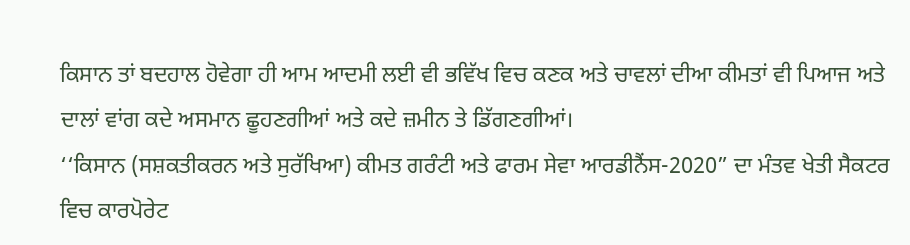ਕਿਸਾਨ ਤਾਂ ਬਦਹਾਲ ਹੋਵੇਗਾ ਹੀ ਆਮ ਆਦਮੀ ਲਈ ਵੀ ਭਵਿੱਖ ਵਿਚ ਕਣਕ ਅਤੇ ਚਾਵਲਾਂ ਦੀਆ ਕੀਮਤਾਂ ਵੀ ਪਿਆਜ ਅਤੇ ਦਾਲਾਂ ਵਾਂਗ ਕਦੇ ਅਸਮਾਨ ਛੂਹਣਗੀਆਂ ਅਤੇ ਕਦੇ ਜ਼ਮੀਨ ਤੇ ਡਿੱਗਣਗੀਆਂ।
‘‘ਕਿਸਾਨ (ਸਸ਼ਕਤੀਕਰਨ ਅਤੇ ਸੁਰੱਖਿਆ) ਕੀਮਤ ਗਰੰਟੀ ਅਤੇ ਫਾਰਮ ਸੇਵਾ ਆਰਡੀਨੈਂਸ-2020” ਦਾ ਮੰਤਵ ਖੇਤੀ ਸੈਕਟਰ ਵਿਚ ਕਾਰਪੋਰੇਟ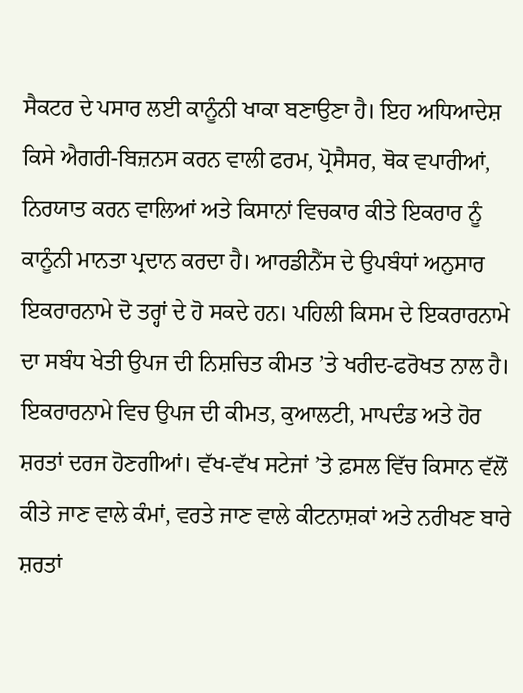ਸੈਕਟਰ ਦੇ ਪਸਾਰ ਲਈ ਕਾਨੂੰਨੀ ਖਾਕਾ ਬਣਾਉਣਾ ਹੈ। ਇਹ ਅਧਿਆਦੇਸ਼ ਕਿਸੇ ਐਗਰੀ-ਬਿਜ਼ਨਸ ਕਰਨ ਵਾਲੀ ਫਰਮ, ਪ੍ਰੋਸੈਸਰ, ਥੋਕ ਵਪਾਰੀਆਂ, ਨਿਰਯਾਤ ਕਰਨ ਵਾਲਿਆਂ ਅਤੇ ਕਿਸਾਨਾਂ ਵਿਚਕਾਰ ਕੀਤੇ ਇਕਰਾਰ ਨੂੰ ਕਾਨੂੰਨੀ ਮਾਨਤਾ ਪ੍ਰਦਾਨ ਕਰਦਾ ਹੈ। ਆਰਡੀਨੈਂਸ ਦੇ ਉਪਬੰਧਾਂ ਅਨੁਸਾਰ ਇਕਰਾਰਨਾਮੇ ਦੋ ਤਰ੍ਹਾਂ ਦੇ ਹੋ ਸਕਦੇ ਹਨ। ਪਹਿਲੀ ਕਿਸਮ ਦੇ ਇਕਰਾਰਨਾਮੇ ਦਾ ਸਬੰਧ ਖੇਤੀ ਉਪਜ ਦੀ ਨਿਸ਼ਚਿਤ ਕੀਮਤ ’ਤੇ ਖਰੀਦ-ਫਰੋਖਤ ਨਾਲ ਹੈ। ਇਕਰਾਰਨਾਮੇ ਵਿਚ ਉਪਜ ਦੀ ਕੀਮਤ, ਕੁਆਲਟੀ, ਮਾਪਦੰਡ ਅਤੇ ਹੋਰ ਸ਼ਰਤਾਂ ਦਰਜ ਹੋਣਗੀਆਂ। ਵੱਖ-ਵੱਖ ਸਟੇਜਾਂ ’ਤੇ ਫ਼ਸਲ ਵਿੱਚ ਕਿਸਾਨ ਵੱਲੋਂ ਕੀਤੇ ਜਾਣ ਵਾਲੇ ਕੰਮਾਂ, ਵਰਤੇ ਜਾਣ ਵਾਲੇ ਕੀਟਨਾਸ਼ਕਾਂ ਅਤੇ ਨਰੀਖਣ ਬਾਰੇ ਸ਼ਰਤਾਂ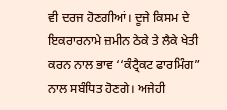ਵੀ ਦਰਜ ਹੋਣਗੀਆਂ। ਦੂਜੇ ਕਿਸਮ ਦੇ ਇਕਰਾਰਨਾਮੇ ਜ਼ਮੀਨ ਠੇਕੇ ਤੇ ਲੈਕੇ ਖੇਤੀ ਕਰਨ ਨਾਲ ਭਾਵ ‘‘ਕੰਟ੍ਰੈਕਟ ਫਾਰਮਿੰਗ” ਨਾਲ ਸਬੰਧਿਤ ਹੋਣਗੇ। ਅਜੇਹੀ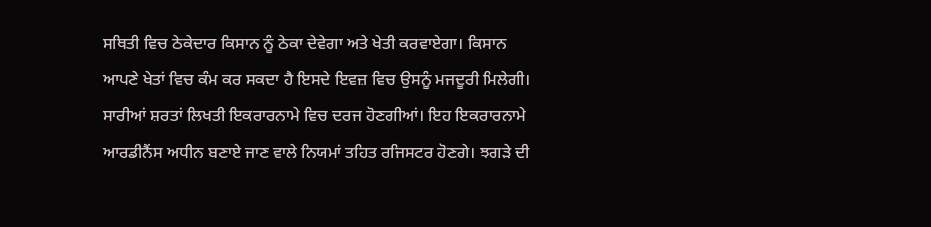ਸਥਿਤੀ ਵਿਚ ਠੇਕੇਦਾਰ ਕਿਸਾਨ ਨੂੰ ਠੇਕਾ ਦੇਵੇਗਾ ਅਤੇ ਖੇਤੀ ਕਰਵਾਏਗਾ। ਕਿਸਾਨ ਆਪਣੇ ਖੇਤਾਂ ਵਿਚ ਕੰਮ ਕਰ ਸਕਦਾ ਹੈ ਇਸਦੇ ਇਵਜ਼ ਵਿਚ ਉਸਨੂੰ ਮਜਦੂਰੀ ਮਿਲੇਗੀ। ਸਾਰੀਆਂ ਸ਼ਰਤਾਂ ਲਿਖਤੀ ਇਕਰਾਰਨਾਮੇ ਵਿਚ ਦਰਜ ਹੋਣਗੀਆਂ। ਇਹ ਇਕਰਾਰਨਾਮੇ ਆਰਡੀਨੈਂਸ ਅਧੀਨ ਬਣਾਏ ਜਾਣ ਵਾਲੇ ਨਿਯਮਾਂ ਤਹਿਤ ਰਜਿਸਟਰ ਹੋਣਗੇ। ਝਗੜੇ ਦੀ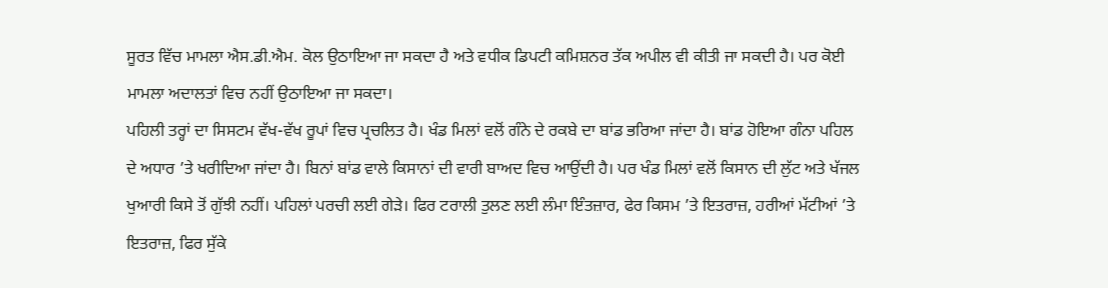ਸੂਰਤ ਵਿੱਚ ਮਾਮਲਾ ਐਸ.ਡੀ.ਐਮ. ਕੋਲ ਉਠਾਇਆ ਜਾ ਸਕਦਾ ਹੈ ਅਤੇ ਵਧੀਕ ਡਿਪਟੀ ਕਮਿਸ਼ਨਰ ਤੱਕ ਅਪੀਲ ਵੀ ਕੀਤੀ ਜਾ ਸਕਦੀ ਹੈ। ਪਰ ਕੋਈ ਮਾਮਲਾ ਅਦਾਲਤਾਂ ਵਿਚ ਨਹੀਂ ਉਠਾਇਆ ਜਾ ਸਕਦਾ।
ਪਹਿਲੀ ਤਰ੍ਹਾਂ ਦਾ ਸਿਸਟਮ ਵੱਖ-ਵੱਖ ਰੂਪਾਂ ਵਿਚ ਪ੍ਰਚਲਿਤ ਹੈ। ਖੰਡ ਮਿਲਾਂ ਵਲੋਂ ਗੰਨੇ ਦੇ ਰਕਬੇ ਦਾ ਬਾਂਡ ਭਰਿਆ ਜਾਂਦਾ ਹੈ। ਬਾਂਡ ਹੋਇਆ ਗੰਨਾ ਪਹਿਲ ਦੇ ਅਧਾਰ ’ਤੇ ਖਰੀਦਿਆ ਜਾਂਦਾ ਹੈ। ਬਿਨਾਂ ਬਾਂਡ ਵਾਲੇ ਕਿਸਾਨਾਂ ਦੀ ਵਾਰੀ ਬਾਅਦ ਵਿਚ ਆਉਂਦੀ ਹੈ। ਪਰ ਖੰਡ ਮਿਲਾਂ ਵਲੋਂ ਕਿਸਾਨ ਦੀ ਲੁੱਟ ਅਤੇ ਖੱਜਲ ਖੁਆਰੀ ਕਿਸੇ ਤੋਂ ਗੁੱਝੀ ਨਹੀਂ। ਪਹਿਲਾਂ ਪਰਚੀ ਲਈ ਗੇੜੇ। ਫਿਰ ਟਰਾਲੀ ਤੁਲਣ ਲਈ ਲੰਮਾ ਇੰਤਜ਼ਾਰ, ਫੇਰ ਕਿਸਮ ’ਤੇ ਇਤਰਾਜ਼, ਹਰੀਆਂ ਮੱਟੀਆਂ ’ਤੇ ਇਤਰਾਜ਼, ਫਿਰ ਸੁੱਕੇ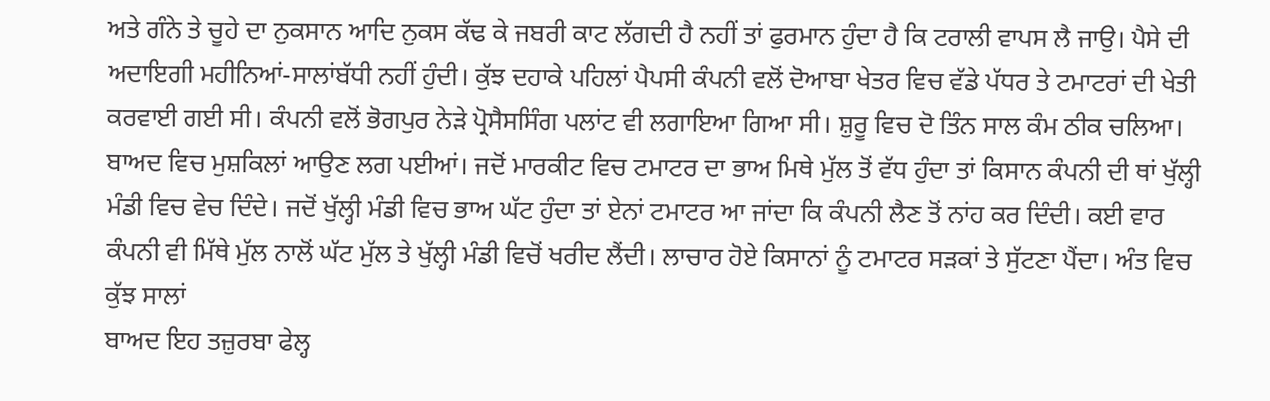ਅਤੇ ਗੰਨੇ ਤੇ ਚੂਹੇ ਦਾ ਨੁਕਸਾਨ ਆਦਿ ਨੁਕਸ ਕੱਢ ਕੇ ਜਬਰੀ ਕਾਟ ਲੱਗਦੀ ਹੈ ਨਹੀਂ ਤਾਂ ਫੁਰਮਾਨ ਹੁੰਦਾ ਹੈ ਕਿ ਟਰਾਲੀ ਵਾਪਸ ਲੈ ਜਾਉ। ਪੈਸੇ ਦੀ ਅਦਾਇਗੀ ਮਹੀਨਿਆਂ-ਸਾਲਾਂਬੱਧੀ ਨਹੀਂ ਹੁੰਦੀ। ਕੁੱਝ ਦਹਾਕੇ ਪਹਿਲਾਂ ਪੈਪਸੀ ਕੰਪਨੀ ਵਲੋਂ ਦੋਆਬਾ ਖੇਤਰ ਵਿਚ ਵੱਡੇ ਪੱਧਰ ਤੇ ਟਮਾਟਰਾਂ ਦੀ ਖੇਤੀ ਕਰਵਾਈ ਗਈ ਸੀ। ਕੰਪਨੀ ਵਲੋਂ ਭੋਗਪੁਰ ਨੇੜੇ ਪ੍ਰੋਸੈਸਸਿੰਗ ਪਲਾਂਟ ਵੀ ਲਗਾਇਆ ਗਿਆ ਸੀ। ਸ਼ੁਰੂ ਵਿਚ ਦੋ ਤਿੰਨ ਸਾਲ ਕੰਮ ਠੀਕ ਚਲਿਆ। ਬਾਅਦ ਵਿਚ ਮੁਸ਼ਕਿਲਾਂ ਆਉਣ ਲਗ ਪਈਆਂ। ਜਦੋਂ ਮਾਰਕੀਟ ਵਿਚ ਟਮਾਟਰ ਦਾ ਭਾਅ ਮਿਥੇ ਮੁੱਲ ਤੋਂ ਵੱਧ ਹੁੰਦਾ ਤਾਂ ਕਿਸਾਨ ਕੰਪਨੀ ਦੀ ਥਾਂ ਖੁੱਲ੍ਹੀ ਮੰਡੀ ਵਿਚ ਵੇਚ ਦਿੰਦੇ। ਜਦੋਂ ਖੁੱਲ੍ਹੀ ਮੰਡੀ ਵਿਚ ਭਾਅ ਘੱਟ ਹੁੰਦਾ ਤਾਂ ਏਨਾਂ ਟਮਾਟਰ ਆ ਜਾਂਦਾ ਕਿ ਕੰਪਨੀ ਲੈਣ ਤੋਂ ਨਾਂਹ ਕਰ ਦਿੰਦੀ। ਕਈ ਵਾਰ ਕੰਪਨੀ ਵੀ ਮਿੱਥੇ ਮੁੱਲ ਨਾਲੋਂ ਘੱਟ ਮੁੱਲ ਤੇ ਖੁੱਲ੍ਹੀ ਮੰਡੀ ਵਿਚੋਂ ਖਰੀਦ ਲੈਂਦੀ। ਲਾਚਾਰ ਹੋਏ ਕਿਸਾਨਾਂ ਨੂੰ ਟਮਾਟਰ ਸੜਕਾਂ ਤੇ ਸੁੱਟਣਾ ਪੈਂਦਾ। ਅੰਤ ਵਿਚ ਕੁੱਝ ਸਾਲਾਂ
ਬਾਅਦ ਇਹ ਤਜ਼ੁਰਬਾ ਫੇਲ੍ਹ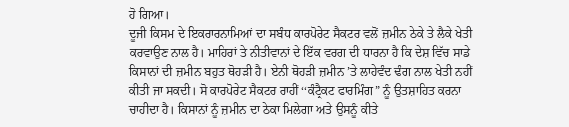ਹੋ ਗਿਆ।
ਦੂਜੀ ਕਿਸਮ ਦੇ ਇਕਰਾਰਨਾਮਿਆਂ ਦਾ ਸਬੰਧ ਕਾਰਪੋਰੇਟ ਸੈਕਟਰ ਵਲੋਂ ਜ਼ਮੀਨ ਠੇਕੇ ਤੇ ਲੈਕੇ ਖੇਤੀ ਕਰਵਾਉਣ ਨਾਲ ਹੈ। ਮਾਹਿਰਾਂ ਤੇ ਨੀਤੀਵਾਨਾਂ ਦੇ ਇੱਕ ਵਰਗ ਦੀ ਧਾਰਨਾ ਹੈ ਕਿ ਦੇਸ਼ ਵਿੱਚ ਸਾਡੇ ਕਿਸਾਨਾਂ ਦੀ ਜ਼ਮੀਨ ਬਹੁਤ ਥੋਹੜੀ ਹੈ। ਏਨੀ ਥੋਹੜੀ ਜ਼ਮੀਨ ’ਤੇ ਲਾਹੇਵੰਦ ਢੰਗ ਨਾਲ ਖੇਤੀ ਨਹੀਂ ਕੀਤੀ ਜਾ ਸਕਦੀ। ਸੋ ਕਾਰਪੋਰੇਟ ਸੈਕਟਰ ਰਾਹੀਂ ‘‘ਕੰਟ੍ਰੈਕਟ ਫਾਰਮਿੰਗ” ਨੂੰ ਉਤਸ਼ਾਹਿਤ ਕਰਨਾ ਚਾਹੀਦਾ ਹੈ। ਕਿਸਾਨਾਂ ਨੂੰ ਜ਼ਮੀਨ ਦਾ ਠੇਕਾ ਮਿਲੇਗਾ ਅਤੇ ਉਸਨੂੰ ਕੀਤੇ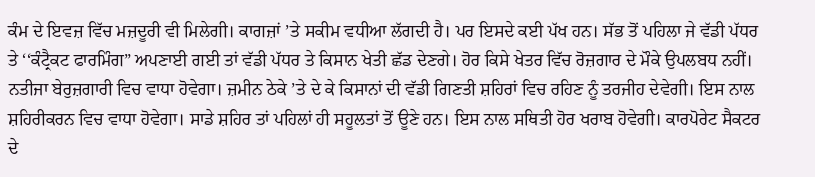ਕੰਮ ਦੇ ਇਵਜ਼ ਵਿੱਚ ਮਜ਼ਦੂਰੀ ਵੀ ਮਿਲੇਗੀ। ਕਾਗਜ਼ਾਂ ’ਤੇ ਸਕੀਮ ਵਧੀਆ ਲੱਗਦੀ ਹੈ। ਪਰ ਇਸਦੇ ਕਈ ਪੱਖ ਹਨ। ਸੱਭ ਤੋਂ ਪਹਿਲਾ ਜੇ ਵੱਡੀ ਪੱਧਰ ਤੇ ‘‘ਕੰਟ੍ਰੈਕਟ ਫਾਰਮਿੰਗ” ਅਪਣਾਈ ਗਈ ਤਾਂ ਵੱਡੀ ਪੱਧਰ ਤੇ ਕਿਸਾਨ ਖੇਤੀ ਛੱਡ ਦੇਣਗੇ। ਹੋਰ ਕਿਸੇ ਖੇਤਰ ਵਿੱਚ ਰੋਜ਼ਗਾਰ ਦੇ ਮੌਕੇ ਉਪਲਬਧ ਨਹੀਂ। ਨਤੀਜਾ ਬੇਰੁਜ਼ਗਾਰੀ ਵਿਚ ਵਾਧਾ ਹੋਵੇਗਾ। ਜ਼ਮੀਨ ਠੇਕੇ ’ਤੇ ਦੇ ਕੇ ਕਿਸਾਨਾਂ ਦੀ ਵੱਡੀ ਗਿਣਤੀ ਸ਼ਹਿਰਾਂ ਵਿਚ ਰਹਿਣ ਨੂੰ ਤਰਜੀਹ ਦੇਵੇਗੀ। ਇਸ ਨਾਲ ਸ਼ਹਿਰੀਕਰਨ ਵਿਚ ਵਾਧਾ ਹੋਵੇਗਾ। ਸਾਡੇ ਸ਼ਹਿਰ ਤਾਂ ਪਹਿਲਾਂ ਹੀ ਸਹੂਲਤਾਂ ਤੋਂ ਊਣੇ ਹਨ। ਇਸ ਨਾਲ ਸਥਿਤੀ ਹੋਰ ਖਰਾਬ ਹੋਵੇਗੀ। ਕਾਰਪੋਰੇਟ ਸੈਕਟਰ ਦੇ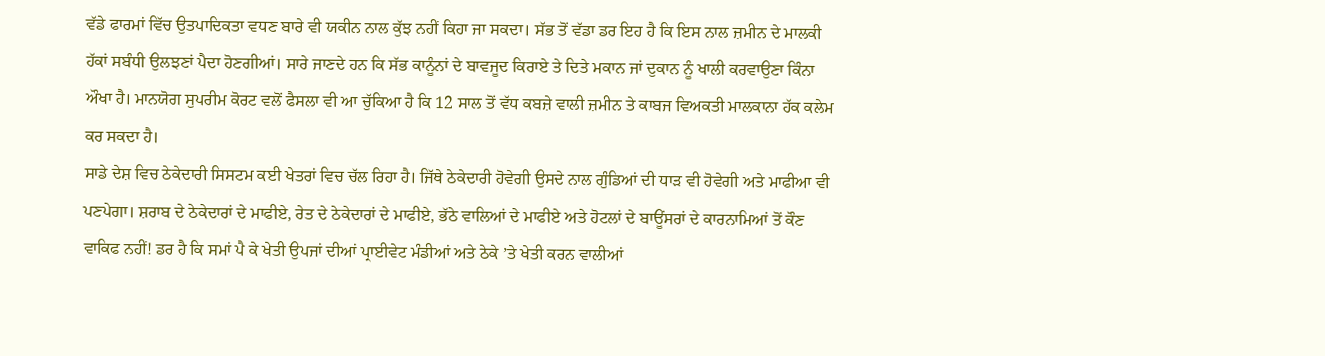ਵੱਡੇ ਫਾਰਮਾਂ ਵਿੱਚ ਉਤਪਾਦਿਕਤਾ ਵਧਣ ਬਾਰੇ ਵੀ ਯਕੀਨ ਨਾਲ ਕੁੱਝ ਨਹੀਂ ਕਿਹਾ ਜਾ ਸਕਦਾ। ਸੱਭ ਤੋਂ ਵੱਡਾ ਡਰ ਇਹ ਹੈ ਕਿ ਇਸ ਨਾਲ ਜ਼ਮੀਨ ਦੇ ਮਾਲਕੀ ਹੱਕਾਂ ਸਬੰਧੀ ਉਲਝਣਾਂ ਪੈਦਾ ਹੋਣਗੀਆਂ। ਸਾਰੇ ਜਾਣਦੇ ਹਨ ਕਿ ਸੱਭ ਕਾਨੂੰਨਾਂ ਦੇ ਬਾਵਜੂਦ ਕਿਰਾਏ ਤੇ ਦਿਤੇ ਮਕਾਨ ਜਾਂ ਦੁਕਾਨ ਨੂੰ ਖਾਲੀ ਕਰਵਾਉਣਾ ਕਿੰਨਾ ਔਖਾ ਹੈ। ਮਾਨਯੋਗ ਸੁਪਰੀਮ ਕੋਰਟ ਵਲੋਂ ਫੈਸਲਾ ਵੀ ਆ ਚੁੱਕਿਆ ਹੈ ਕਿ 12 ਸਾਲ ਤੋਂ ਵੱਧ ਕਬਜ਼ੇ ਵਾਲੀ ਜ਼ਮੀਨ ਤੇ ਕਾਬਜ ਵਿਅਕਤੀ ਮਾਲਕਾਨਾ ਹੱਕ ਕਲੇਮ ਕਰ ਸਕਦਾ ਹੈ।
ਸਾਡੇ ਦੇਸ਼ ਵਿਚ ਠੇਕੇਦਾਰੀ ਸਿਸਟਮ ਕਈ ਖੇਤਰਾਂ ਵਿਚ ਚੱਲ ਰਿਹਾ ਹੈ। ਜਿੱਥੇ ਠੇਕੇਦਾਰੀ ਹੋਵੇਗੀ ਉਸਦੇ ਨਾਲ ਗੁੰਡਿਆਂ ਦੀ ਧਾੜ ਵੀ ਹੋਵੇਗੀ ਅਤੇ ਮਾਫੀਆ ਵੀ ਪਣਪੇਗਾ। ਸ਼ਰਾਬ ਦੇ ਠੇਕੇਦਾਰਾਂ ਦੇ ਮਾਫੀਏ, ਰੇਤ ਦੇ ਠੇਕੇਦਾਰਾਂ ਦੇ ਮਾਫੀਏ, ਭੱਠੇ ਵਾਲਿਆਂ ਦੇ ਮਾਫੀਏ ਅਤੇ ਹੋਟਲਾਂ ਦੇ ਬਾਊਂਸਰਾਂ ਦੇ ਕਾਰਨਾਮਿਆਂ ਤੋਂ ਕੌਣ ਵਾਕਿਫ ਨਹੀਂ! ਡਰ ਹੈ ਕਿ ਸਮਾਂ ਪੈ ਕੇ ਖੇਤੀ ਉਪਜਾਂ ਦੀਆਂ ਪ੍ਰਾਈਵੇਟ ਮੰਡੀਆਂ ਅਤੇ ਠੇਕੇ ’ਤੇ ਖੇਤੀ ਕਰਨ ਵਾਲੀਆਂ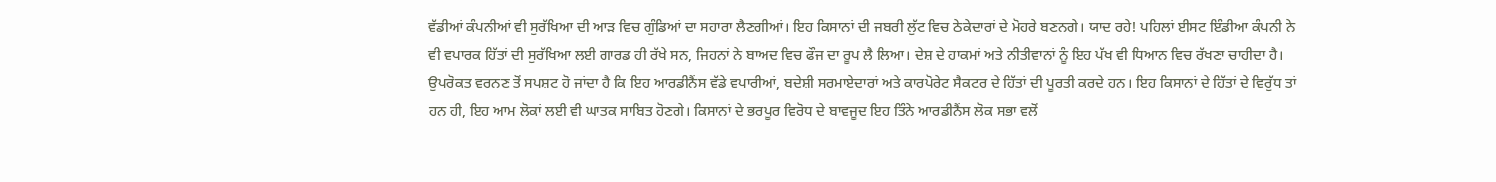ਵੱਡੀਆਂ ਕੰਪਨੀਆਂ ਵੀ ਸੁਰੱਖਿਆ ਦੀ ਆੜ ਵਿਚ ਗੁੰਡਿਆਂ ਦਾ ਸਹਾਰਾ ਲੈਣਗੀਆਂ। ਇਹ ਕਿਸਾਨਾਂ ਦੀ ਜਬਰੀ ਲੁੱਟ ਵਿਚ ਠੇਕੇਦਾਰਾਂ ਦੇ ਮੋਹਰੇ ਬਣਨਗੇ। ਯਾਦ ਰਹੇ! ਪਹਿਲਾਂ ਈਸਟ ਇੰਡੀਆ ਕੰਪਨੀ ਨੇ ਵੀ ਵਪਾਰਕ ਹਿੱਤਾਂ ਦੀ ਸੁਰੱਖਿਆ ਲਈ ਗਾਰਡ ਹੀ ਰੱਖੇ ਸਨ, ਜਿਹਨਾਂ ਨੇ ਬਾਅਦ ਵਿਚ ਫੌਜ ਦਾ ਰੂਪ ਲੈ ਲਿਆ। ਦੇਸ਼ ਦੇ ਹਾਕਮਾਂ ਅਤੇ ਨੀਤੀਵਾਨਾਂ ਨੂੰ ਇਹ ਪੱਖ ਵੀ ਧਿਆਨ ਵਿਚ ਰੱਖਣਾ ਚਾਹੀਦਾ ਹੈ।
ਉਪਰੋਕਤ ਵਰਨਣ ਤੋਂ ਸਪਸ਼ਟ ਹੋ ਜਾਂਦਾ ਹੈ ਕਿ ਇਹ ਆਰਡੀਨੈਂਸ ਵੱਡੇ ਵਪਾਰੀਆਂ, ਬਦੇਸ਼ੀ ਸਰਮਾਏਦਾਰਾਂ ਅਤੇ ਕਾਰਪੋਰੇਟ ਸੈਕਟਰ ਦੇ ਹਿੱਤਾਂ ਦੀ ਪੂਰਤੀ ਕਰਦੇ ਹਨ। ਇਹ ਕਿਸਾਨਾਂ ਦੇ ਹਿੱਤਾਂ ਦੇ ਵਿਰੁੱਧ ਤਾਂ ਹਨ ਹੀ, ਇਹ ਆਮ ਲੋਕਾਂ ਲਈ ਵੀ ਘਾਤਕ ਸਾਬਿਤ ਹੋਣਗੇ। ਕਿਸਾਨਾਂ ਦੇ ਭਰਪੂਰ ਵਿਰੋਧ ਦੇ ਬਾਵਜੂਦ ਇਹ ਤਿੰਨੇ ਆਰਡੀਨੈਂਸ ਲੋਕ ਸਭਾ ਵਲੋਂ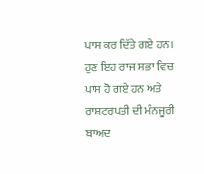ਪਾਸ ਕਰ ਦਿੱਤੇ ਗਏ ਹਨ। ਹੁਣ ਇਹ ਰਾਜ ਸਭਾ ਵਿਚ ਪਾਸ ਹੋ ਗਏ ਹਨ ਅਤੇ ਰਾਸ਼ਟਰਪਤੀ ਦੀ ਮੰਨਜੂਰੀ ਬਾਅਦ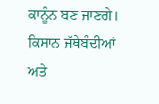ਕਾਨੂੰਨ ਬਣ ਜਾਣਗੇ। ਕਿਸਾਨ ਜੱਥੇਬੰਦੀਆਂ ਅਤੇ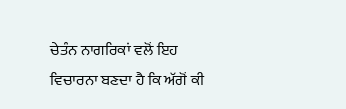ਚੇਤੰਨ ਨਾਗਰਿਕਾਂ ਵਲੋਂ ਇਹ ਵਿਚਾਰਨਾ ਬਣਦਾ ਹੈ ਕਿ ਅੱਗੋਂ ਕੀ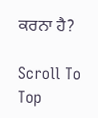ਕਰਨਾ ਹੈ?

Scroll To Top